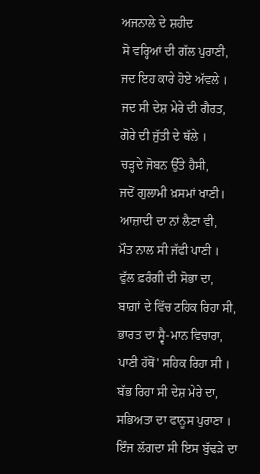ਅਜਨਾਲੇ ਦੇ ਸ਼ਹੀਦ
ਸੋ ਵਰ੍ਹਿਆਂ ਦੀ ਗੱਲ ਪੁਰਾਣੀ,
ਜਦ ਇਹ ਕਾਰੇ ਹੋਏ ਅੱਵਲੇ ।
ਜਦ ਸੀ ਦੇਸ਼ ਮੇਰੇ ਦੀ ਗੈਰਤ,
ਗੋਰੇ ਦੀ ਜੁੱਤੀ ਦੇ ਥੱਲੇ ।
ਚੜ੍ਹਦੇ ਜੋਬਨ ਉੱਤੇ ਹੈਸੀ,
ਜਦੋਂ ਗੁਲਾਮੀ ਖ਼ਸਮਾਂ ਖਾਣੀ।
ਆਜ਼ਾਦੀ ਦਾ ਨਾਂ ਲੈਣਾ ਵੀ,
ਮੌਤ ਨਾਲ ਸੀ ਜੱਫੀ ਪਾਣੀ ।
ਫੁੱਲ ਫ਼ਰੰਗੀ ਦੀ ਸੋਭਾ ਦਾ,
ਬਾਗ਼ਾਂ ਦੇ ਵਿੱਚ ਟਹਿਕ ਰਿਹਾ ਸੀ,
ਭਾਰਤ ਦਾ ਸ੍ਵੈ-ਮਾਨ ਵਿਚਾਰਾ,
ਪਾਣੀ ਹੱਥੋਂ' ਸਹਿਕ ਰਿਹਾ ਸੀ ।
ਬੱਭ ਰਿਹਾ ਸੀ ਦੇਸ਼ ਮੇਰੇ ਦਾ,
ਸਭਿਅਤਾ ਦਾ ਫਾਨੂਸ ਪੁਰਾਣਾ ।
ਇੰਜ ਲੱਗਦਾ ਸੀ ਇਸ ਬੁੱਢੜੇ ਦਾ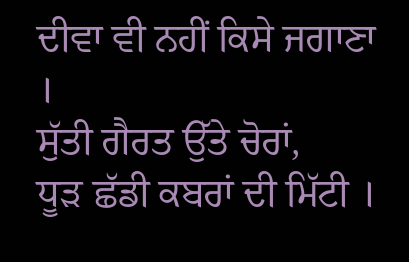ਦੀਵਾ ਵੀ ਨਹੀਂ ਕਿਸੇ ਜਗਾਣਾ ।
ਸੁੱਤੀ ਗੈਰਤ ਉੱਤੇ ਚੋਰਾਂ,
ਧੂੜ ਛੱਡੀ ਕਬਰਾਂ ਦੀ ਮਿੱਟੀ ।